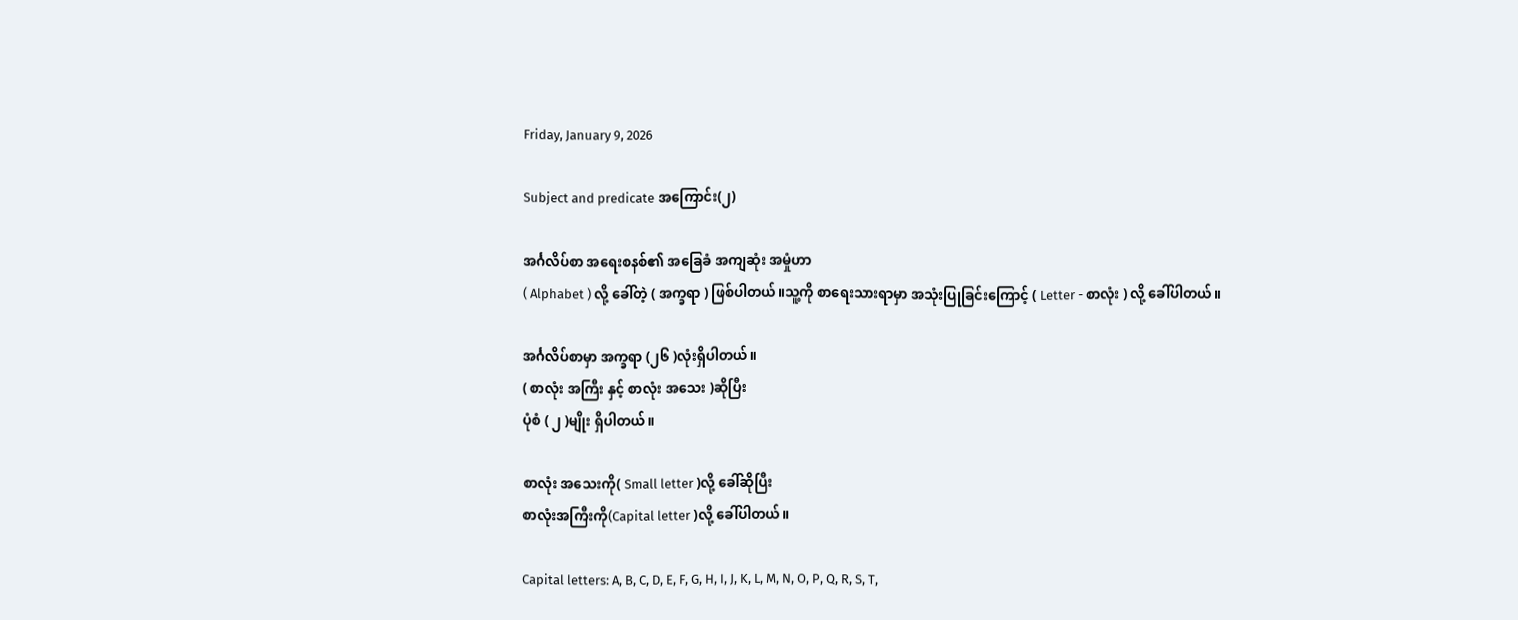Friday, January 9, 2026

Subject and predicate အကြောင်း(၂)

အင်္ဂလိပ်စာ အရေးစနစ်၏ အခြေခံ အကျဆုံး အမှုံဟာ
( Alphabet ) လို့ ခေါ်တဲ့ ( အက္ခရာ ) ဖြစ်ပါတယ်။သူ့ကို စာရေးသားရာမှာ အသုံးပြုခြင်းကြောင့် ( Letter - စာလုံး ) လို့ ခေါ်ပါတယ်။

အင်္ဂလိပ်စာမှာ အက္ခရာ (၂၆ )လုံးရှိပါတယ်။
( စာလုံး အကြီး နှင့် စာလုံး အသေး )ဆိုပြီး
ပုံစံ ( ၂ )မျိုး ရှိပါတယ်။

စာလုံး အသေးကို( Small letter )လို့ ခေါ်ဆိုပြီး
စာလုံးအကြီးကို(Capital letter )လို့ ခေါ်ပါတယ်။

Capital letters: A, B, C, D, E, F, G, H, I, J, K, L, M, N, O, P, Q, R, S, T,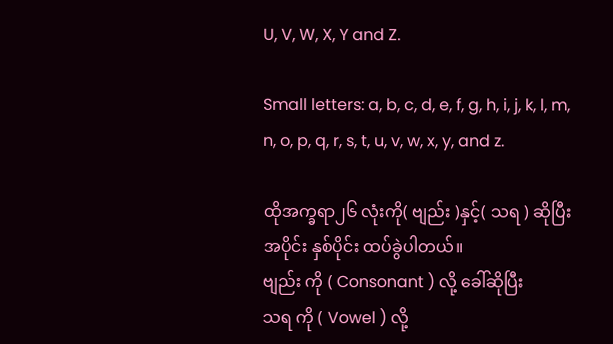U, V, W, X, Y and Z.

Small letters: a, b, c, d, e, f, g, h, i, j, k, l, m, n, o, p, q, r, s, t, u, v, w, x, y, and z.

ထိုအက္ခရာ၂၆ လုံးကို( ဗျည်း )နှင့်( သရ ) ဆိုပြီး အပိုင်း နှစ်ပိုင်း ထပ်ခွဲပါတယ်။
ဗျည်း ကို ( Consonant ) လို့ ခေါ်ဆိုပြီး
သရ ကို ( Vowel ) လို့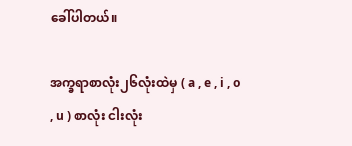ခေါ်ပါတယ်။

အက္ခရာစာလုံး၂၆လုံးထဲမှ ( a , e , i , o , u ) စာလုံး ငါးလုံး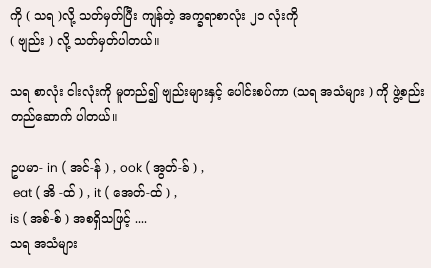ကို ( သရ )လို့ သတ်မှတ်ပြီး ကျန်တဲ့ အက္ခရာစာလုံး ၂၁ လုံးကို
( ဗျည်း ) လို့ သတ်မှတ်ပါတယ်။

သရ စာလုံး ငါးလုံးကို မူတည်၍ ဗျည်းများနှင့် ပေါင်းစပ်ကာ (သရ အသံများ ) ကို ဖွဲ့စည်းတည်ဆောက် ပါတယ်။

ဥပမာ- in ( အင်-န် ) , ook ( အွတ်-ခ် ) ,
 eat ( အိ -ထ် ) , it ( အေတ်-ထ် ) ,
is ( အစ်-စ် ) အစရှိသဖြင့် ....
သရ အသံများ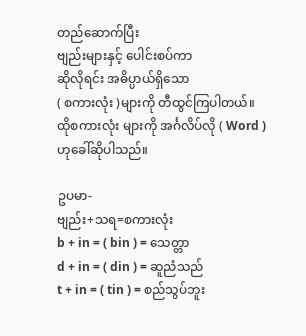တည်ဆောက်ပြီး
ဗျည်းများနှင့် ပေါင်းစပ်ကာ
ဆိုလိုရင်း အဓိပ္ပာယ်ရှိသော
( စကားလုံး )များကို တီထွင်ကြပါတယ်။
ထိုစကားလုံး များကို အင်္ဂလိပ်လို ( Word )
ဟုခေါ်ဆိုပါသည်။

ဥပမာ-
ဗျည်း+သရ=စကားလုံး
b + in = ( bin ) = သေတ္တာ
d + in = ( din ) = ဆူညံသည်
t + in = ( tin ) = စည်သွပ်ဘူး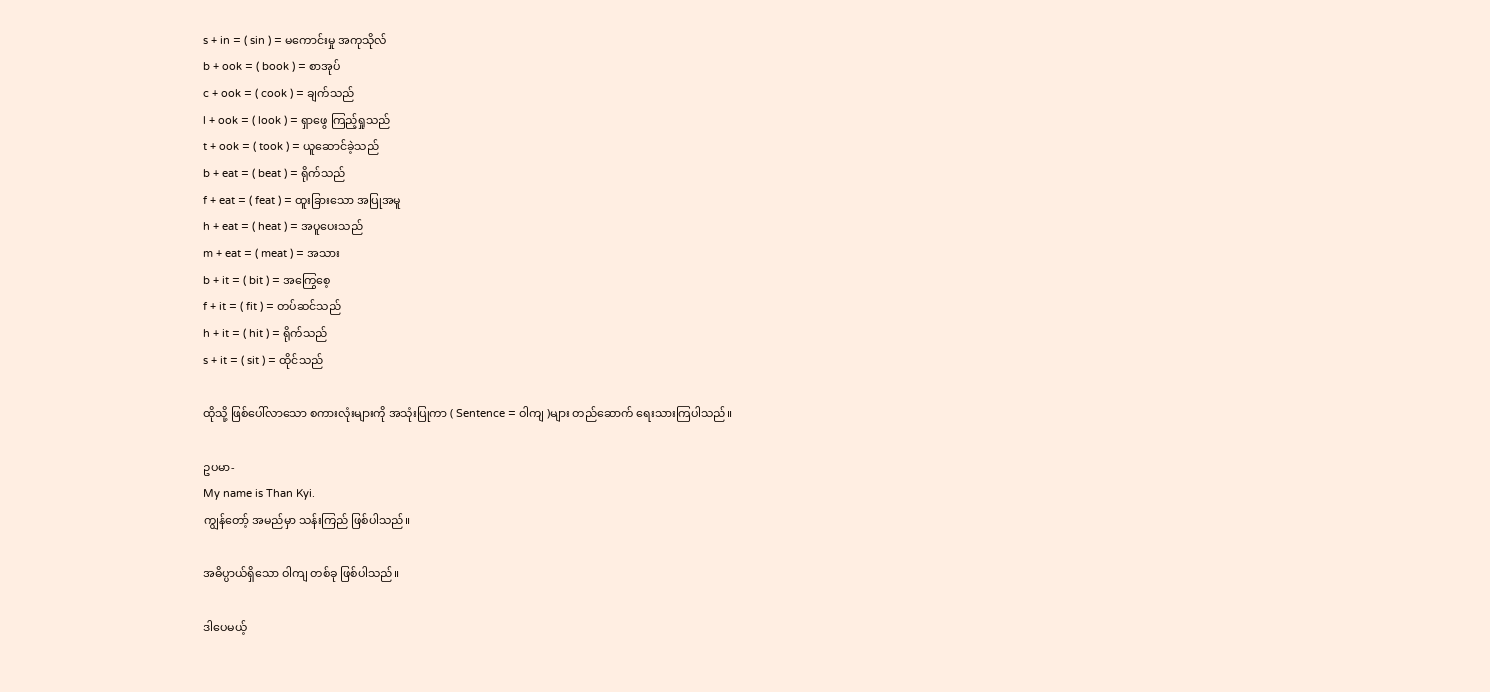s + in = ( sin ) = မကောင်းမှု အကုသိုလ်
b + ook = ( book ) = စာအုပ်
c + ook = ( cook ) = ချက်သည်
l + ook = ( look ) = ရှာဖွေ ကြည့်ရှုသည်
t + ook = ( took ) = ယူဆောင်ခဲ့သည်
b + eat = ( beat ) = ရိုက်သည်
f + eat = ( feat ) = ထူးခြားသော အပြုအမူ
h + eat = ( heat ) = အပူပေးသည်
m + eat = ( meat ) = အသား
b + it = ( bit ) = အကြွေစေ့
f + it = ( fit ) = တပ်ဆင်သည်
h + it = ( hit ) = ရိုက်သည်
s + it = ( sit ) = ထိုင်သည်

ထိုသို့ ဖြစ်ပေါ်လာသော စကားလုံးများကို အသုံးပြုကာ ( Sentence = ဝါကျ )များ တည်ဆောက် ရေးသားကြပါသည်။

ဥပမာ-
My name is Than Kyi.
ကျွန်တော့် အမည်မှာ သန်းကြည် ဖြစ်ပါသည်။

အဓိပ္ပာယ်ရှိသော ဝါကျ တစ်ခု ဖြစ်ပါသည်။

ဒါပေမယ့်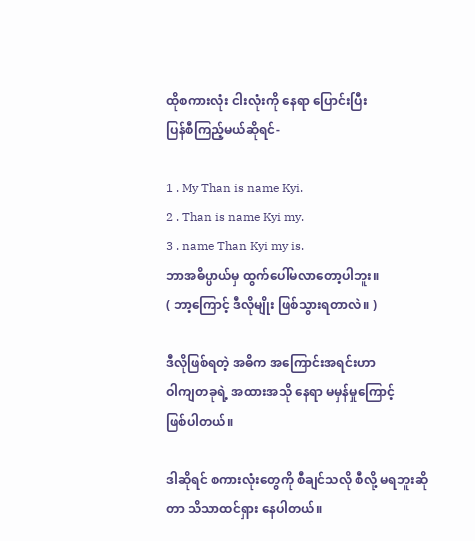ထိုစကားလုံး ငါးလုံးကို နေရာ ပြောင်းပြီး
ပြန်စီကြည့်မယ်ဆိုရင်-

1 . My Than is name Kyi.
2 . Than is name Kyi my.
3 . name Than Kyi my is.
ဘာအဓိပ္ပာယ်မှ ထွက်‌ပေါ်မလာ‌တော့ပါဘူး။
( ဘာ့ကြောင့် ဒီလိုမျိုး ဖြစ်သွားရတာလဲ။ )

ဒီလိုဖြစ်ရတဲ့ အဓိက အကြောင်းအရင်းဟာ
ဝါကျတခုရဲ့ အထားအသို နေရာ မမှန်မှုကြောင့်
ဖြစ်ပါတယ်။

ဒါဆိုရင် စကားလုံးတွေကို စီချင်သလို စီလို့ မရဘူးဆိုတာ သိသာထင်ရှား နေပါတယ်။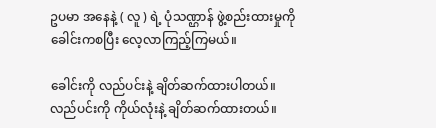ဥပမာ အနေနဲ့ ( လူ ) ရဲ့ ပုံသဏ္ဌာန် ဖွဲ့စည်းထားမှုကို ခေါင်းကစပြီး လေ့လာကြည့်ကြမယ်။

ခေါင်းကို လည်ပင်းနဲ့ ချိတ်ဆက်ထားပါတယ်။
လည်ပင်းကို ကိုယ်လုံးနဲ့ ချိတ်ဆက်ထားတယ်။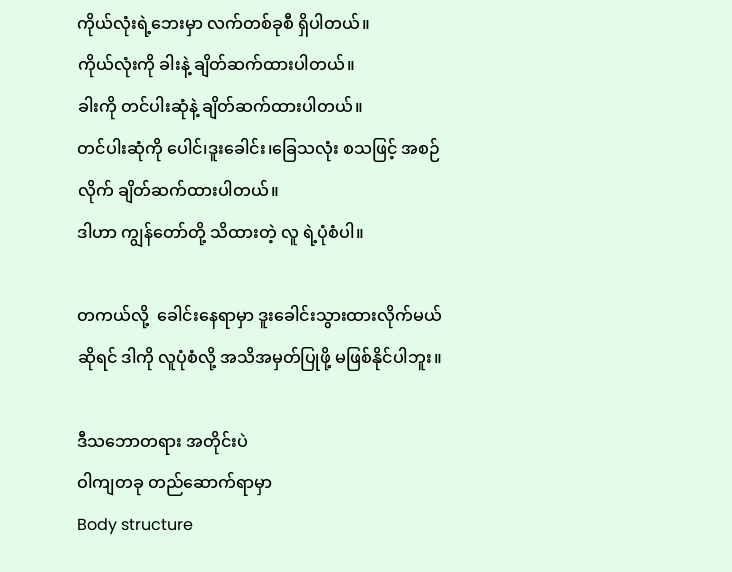ကိုယ်လုံးရဲ့ဘေးမှာ လက်တစ်ခုစီ ရှိပါတယ်။
ကိုယ်လုံးကို ခါးနဲ့ ချိတ်ဆက်ထားပါတယ်။
ခါးကို တင်ပါးဆုံနဲ့ ချိတ်ဆက်ထားပါတယ်။
တင်ပါးဆုံကို ပေါင်၊ဒူးခေါင်း၊ခြေသလုံး စသဖြင့် အစဉ်လိုက် ချိတ်ဆက်ထားပါတယ်။
ဒါဟာ ကျွန်တော်တို့ သိထားတဲ့ လူ ရဲ့ပုံစံပါ။

တကယ်လို့  ခေါင်းနေရာမှာ ဒူးခေါင်းသွားထားလိုက်မယ်ဆိုရင် ဒါကို လူပုံစံလို့ အသိအမှတ်ပြုဖို့ မဖြစ်နိုင်ပါဘူး။

ဒီသဘောတရား အတိုင်းပဲ
ဝါကျတခု တည်ဆောက်ရာမှာ
Body structure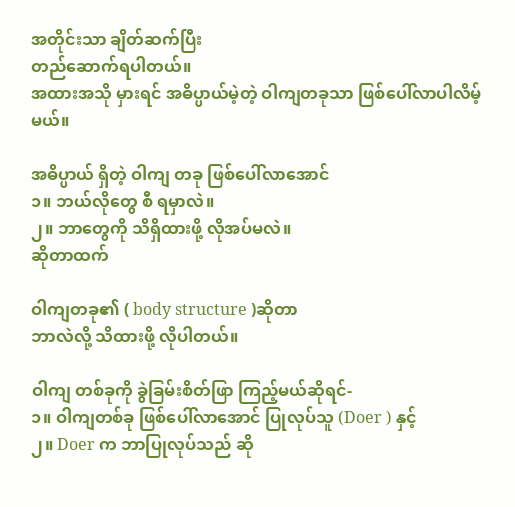အတိုင်းသာ ချိတ်ဆက်ပြီး
တည်ဆောက်ရပါတယ်။
အထားအသို မှားရင် အဓိပ္ပာယ်မဲ့တဲ့ ဝါကျတခုသာ ဖြစ်ပေါ်လာပါလိမ့်မယ်။

အဓိပ္ပာယ် ရှိတဲ့ ဝါကျ တခု ဖြစ်‌ပေါ်လာအောင်
၁။ ဘယ်လိုတွေ စီ ရမှာလဲ။
၂။ ဘာတွေကို သိရှိထားဖို့ လိုအပ်မလဲ။
ဆိုတာထက်

ဝါကျတခု၏ ( body structure )ဆိုတာ
ဘာလဲလို့ သိထားဖို့ လိုပါတယ်။

ဝါကျ တစ်ခုကို ခွဲခြမ်းစိတ်ဖြာ ကြည့်မယ်ဆိုရင်-
၁။ ဝါကျတစ်ခု ဖြစ်ပေါ်လာအောင် ပြုလုပ်သူ (Doer ) နှင့်
၂။ Doer က ဘာပြုလုပ်သည် ဆို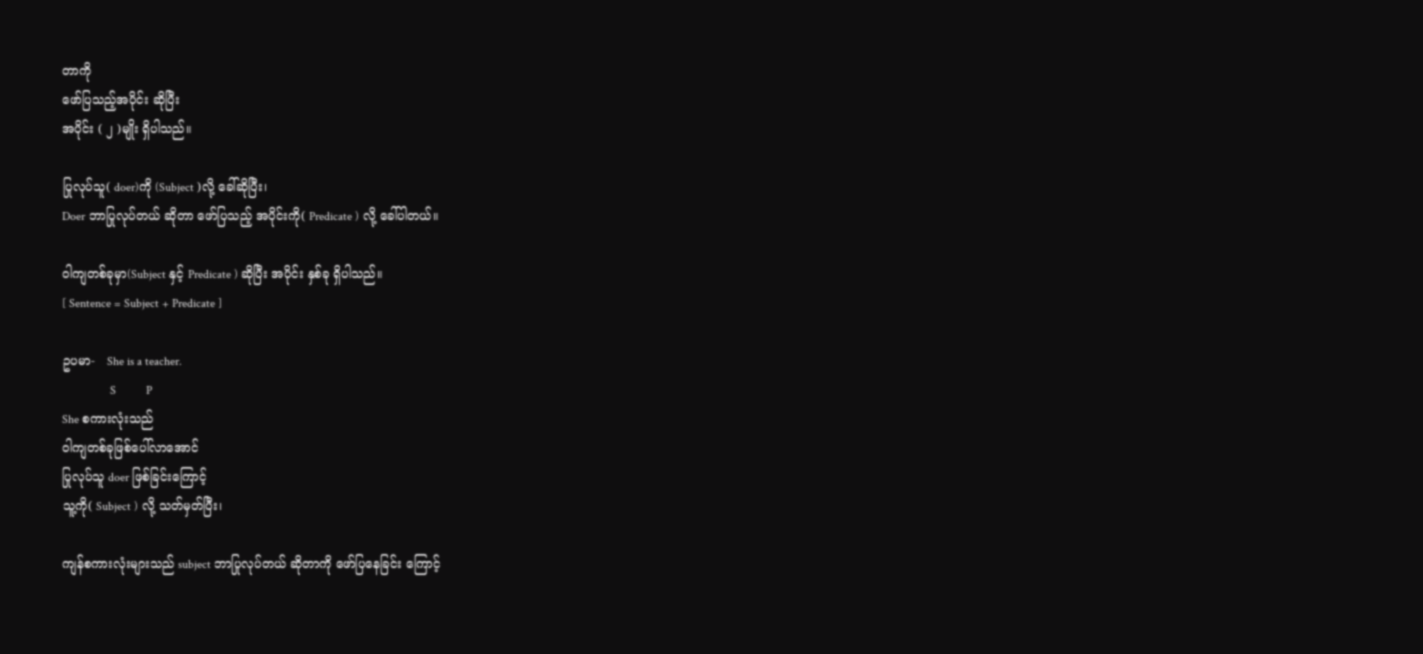တာကို
ဖော်ပြသည့်အပိုင်း ဆိုပြီး
အပိုင်း ( ၂ )မျိုး ရှိပါသည်။

ပြုလုပ်သူ( doer)ကို (Subject )လို့ ခေါ်ဆိုပြီး၊
Doer ဘာပြုလုပ်တယ် ဆိုတာ ဖော်ပြသည့် အပိုင်းကို( Predicate ) လို့ ခေါ်ပါတယ်။

ဝါကျတစ်ခုမှာ(Subject နှင့် Predicate ) ဆိုပြီး အပိုင်း နှစ်ခု ရှိပါသည်။
[ Sentence = Subject + Predicate ]

ဥပမာ-   She is a teacher.
                S          P
She စကားလုံးသည်
ဝါကျတစ်ခုဖြစ်ပေါ်လာအောင်
ပြုလုပ်သူ doer ဖြစ်ခြင်းကြောင့်
သူ့ကို( Subject ) လို့ သတ်မှတ်ပြီး၊

ကျန်စကားလုံးများသည် subject ဘာပြုလုပ်တယ် ဆိုတာကို ဖော်ပြနေခြင်း ကြောင့်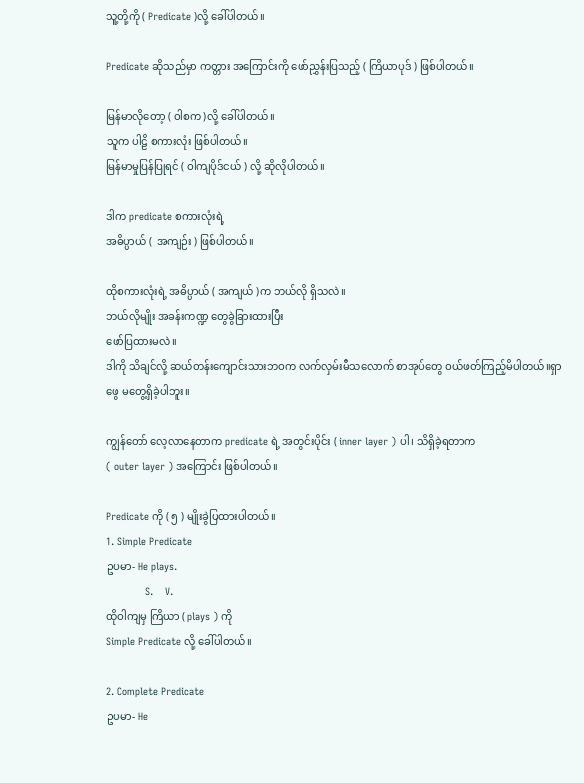သူ့တို့ကို ( Predicate )လို့ ခေါ်ပါတယ်။

Predicate ဆိုသည်မှာ ကတ္တား အကြောင်းကို ဖော်ညွှန်းပြသည့် ( ကြိယာပုဒ် ) ဖြစ်ပါတယ်။

မြန်မာလိုတော့ ( ဝါစက )လို့ ခေါ်ပါတယ်။
သူက ပါဠိ စကားလုံး ဖြစ်ပါတယ်။
မြန်မာမှုပြန်ပြုရင် ( ဝါကျပိုဒ်ငယ် ) လို့ ဆိုလိုပါတယ်။

ဒါက predicate စကားလုံးရဲ့
အဓိပ္ပာယ် (  အကျဉ်း ) ဖြစ်ပါတယ်။

ထိုစကားလုံးရဲ့ အဓိပ္ပာယ် ( အကျယ် )က ဘယ်လို ရှိသလဲ။
ဘယ်လိုမျိုး အခန်းကဏ္ဍ တွေခွဲခြားထားပြီး‌
ဖော်ပြထားမလဲ။
ဒါကို သိချင်လို့ ဆယ်တန်းကျောင်းသားဘဝက လက်လှမ်းမီသ‌လောက် စာအုပ်တွေ ဝယ်ဖတ်ကြည့်မိပါတယ်။ရှာဖွေ မတွေ့ရှိခဲ့ပါဘူး။

ကျွန်တော် လေ့လာနေတာက predicate ရဲ့ အတွင်းပိုင်း ( inner layer ) ပါ၊ သိရှိခဲ့ရတာက
( outer layer ) အ‌ကြောင်း ဖြစ်ပါတယ်။

Predicate ကို ( ၅ ) မျိုးခွဲပြထားပါတယ်။
1. Simple Predicate
ဥပမာ- He plays.
             S.    V.
ထိုဝါကျမှ ကြိယာ ( plays ) ကို
Simple Predicate လို့ ခေါ်ပါတယ်။

2. Complete Predicate
ဥပမာ- He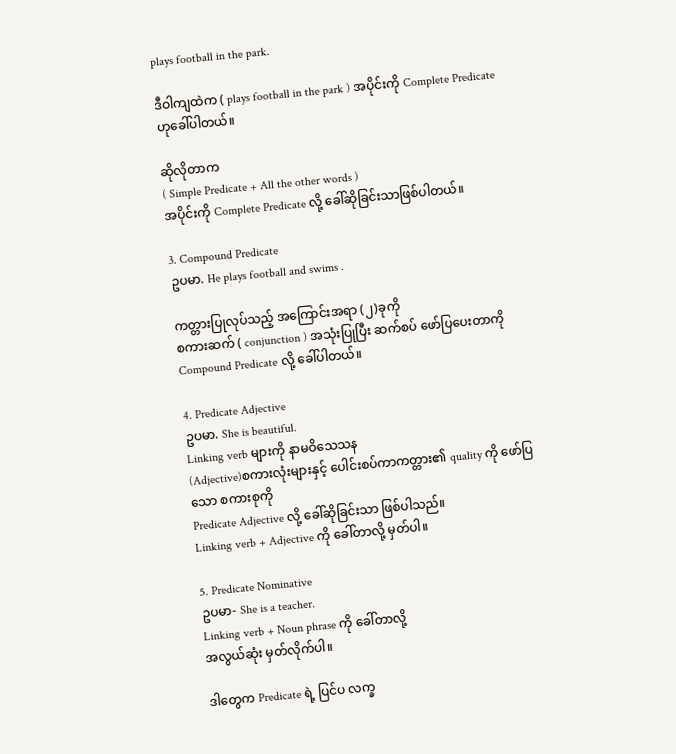plays football in the park.

ဒီဝါကျထဲက ( plays football in the park ) အပိုင်းကို Complete Predicate ဟုခေါ်ပါတယ်။

ဆိုလိုတာက
( Simple Predicate + All the other words )
အပိုင်းကို Complete Predicate လို့ ခေါ်ဆိုခြင်းသာဖြစ်ပါတယ်။

3. Compound Predicate
ဥပမာ. He plays football and swims .

ကတ္တားပြုလုပ်သည့် အကြောင်းအရာ (၂)ခုကို
စကားဆက် ( conjunction ) အသုံးပြုပြီး ဆက်စပ် ဖော်ပြပေးတာကို Compound Predicate လို့ ခေါ်ပါတယ်။

4. Predicate Adjective
ဥပမာ. She is beautiful.
Linking verb များကို နာမဝိသေသန
(Adjective)စကားလုံးများနှင့် ပေါင်းစပ်ကာကတ္တား၏ quality ကို ဖော်ပြသော စကားစုကို
Predicate Adjective လို့ ခေါ်ဆိုခြင်းသာ ဖြစ်ပါသည်။
Linking verb + Adjective ကို ခေါ်တာလို့ မှတ်ပါ။

5. Predicate Nominative
ဥပမာ- She is a teacher.
Linking verb + Noun phrase ကို ခေါ်တာလို့
အလွယ်ဆုံး မှတ်လိုက်ပါ။

ဒါတွေက Predicate ရဲ့ ပြင်ပ လက္ခ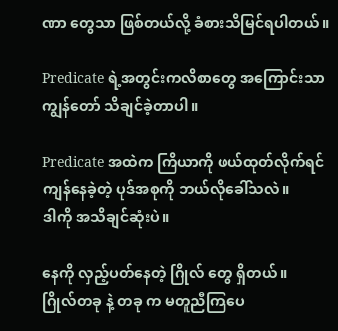ဏာ တွေသာ ဖြစ်တယ်လို့ ခံစားသိမြင်ရပါတယ်။

Predicate ရဲ့အတွင်းကလိစာတွေ အကြောင်းသာ ကျွန်တော် သိချင်ခဲ့တာပါ။

Predicate အထဲက ကြိယာကို ဖယ်ထုတ်လိုက်ရင် ကျန်နေခဲ့တဲ့ ပုဒ်အစုကို ဘယ်လိုခေါ်သလဲ။
ဒါကို အသိချင်ဆုံးပဲ။

နေကို လှည့်ပတ်နေတဲ့ ဂြိုလ် တွေ ရှိတယ်။
ဂြိုလ်တခု နဲ့ တခု က မတူညီကြပေ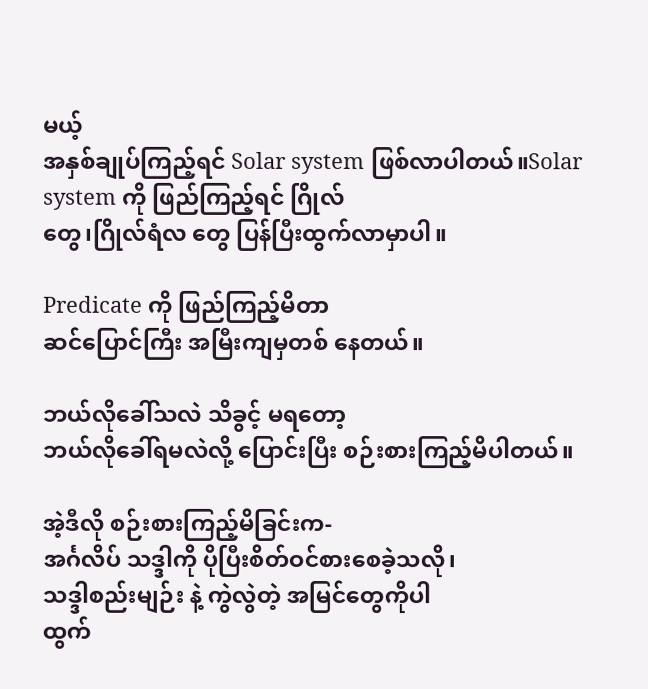မယ့်
အနှစ်ချုပ်ကြည့်ရင် Solar system ဖြစ်လာပါတယ်။Solar system ကို ဖြည်ကြည့်ရင် ဂြိုလ်‌
တွေ၊ဂြိုလ်ရံလ တွေ ပြန်ပြီးထွက်လာမှာပါ။

Predicate ကို ဖြည်ကြည့်မိတာ
ဆင်ပြောင်ကြီး အမြီးကျမှတစ် နေတယ်။

ဘယ်လိုခေါ်သလဲ သိခွင့် မရတော့
ဘယ်လိုခေါ်ရမလဲလို့ ပြောင်းပြီး စဉ်းစားကြည့်မိပါတယ်။

အဲ့ဒီလို စဉ်းစားကြည့်မိခြင်းက-
အင်္ဂလိပ် သဒ္ဒါကို ပိုပြီးစိတ်ဝင်စားစေခဲ့သလို၊
သဒ္ဒါစည်းမျဉ်း နဲ့ ကွဲလွဲတဲ့ အမြင်တွေကိုပါ
ထွက်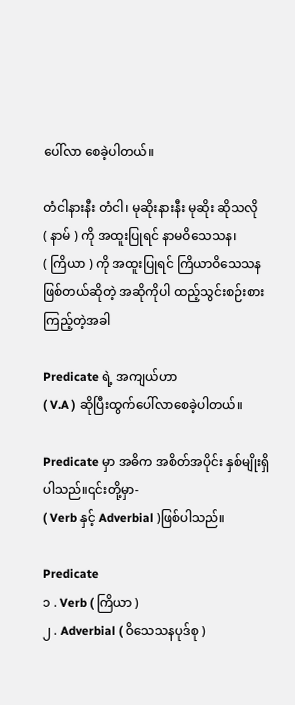ပေါ်လာ စေခဲ့ပါတယ်။

တံငါနားနီး တံငါ၊ မုဆိုးနားနီး မုဆိုး ဆိုသလို
( နာမ် ) ကို အထူးပြုရင် နာမဝိသေသန၊
( ကြိယာ ) ကို အထူးပြုရင် ကြိယာဝိသေသန
ဖြစ်တယ်ဆိုတဲ့ အဆိုကိုပါ ထည့်သွင်းစဉ်းစားကြည့်တဲ့အခါ

Predicate ရဲ့ အကျယ်ဟာ
( V.A ) ဆိုပြီးထွက်ပေါ်လာစေခဲ့ပါတယ်။

Predicate မှာ အဓိက အစိတ်အပိုင်း နှစ်မျိုးရှိပါသည်။၎င်းတို့မှာ-
( Verb နှင့် Adverbial )ဖြစ်ပါသည်။

Predicate
၁ . Verb ( ကြိယာ )
၂ . Adverbial ( ဝိသေသနပုဒ်စု )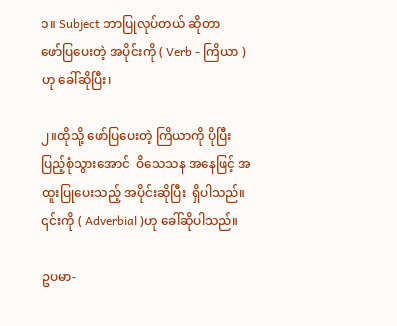၁။ Subject ဘာပြုလုပ်တယ် ဆိုတာ
ဖော်ပြပေးတဲ့ အပိုင်းကို ( Verb - ကြိယာ ) ဟု ခေါ်ဆိုပြီး၊

၂။ထိုသို့ ဖော်ပြပေးတဲ့ ကြိယာကို ပိုပြီးပြည့်စုံသွားအောင်  ဝိ‌‌သေသန အနေဖြင့် အထူးပြုပေးသည့် အပိုင်းဆိုပြီး  ရှိပါသည်။
၎င်းကို ( Adverbial )ဟု ခေါ်ဆိုပါသည်။

ဥပမာ-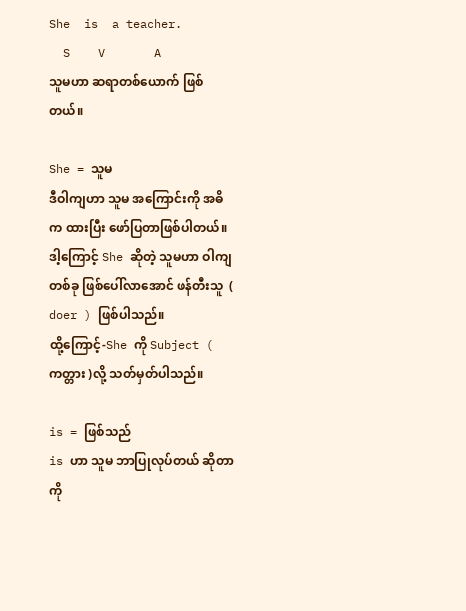She  is  a teacher.
  S    V       A
သူမဟာ ဆရာတစ်ယောက် ဖြစ်တယ်။

She = သူမ
ဒီဝါကျဟာ သူမ အကြောင်းကို အဓိက ထားပြီး ဖော်ပြတာဖြစ်ပါတယ်။ဒါ့ကြောင့် She ဆိုတဲ့ သူမဟာ ဝါကျ တစ်ခု ဖြစ်ပေါ်လာအောင် ဖန်တီးသူ  ( doer ) ဖြစ်ပါသည်။
ထို့ကြောင့်-She ကို Subject ( ကတ္တား )လို့ သတ်မှတ်ပါသည်။

is = ဖြစ်သည်
is ဟာ သူမ ဘာပြုလုပ်တယ် ဆိုတာကို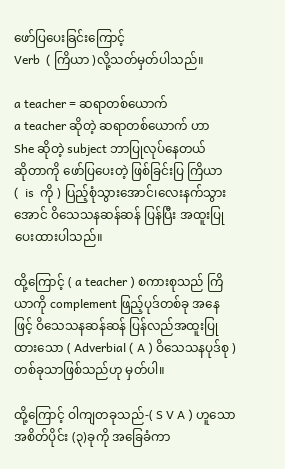ဖော်ပြပေးခြင်းကြောင့်
Verb  ( ကြိယာ )လို့သတ်မှတ်ပါသည်။

a teacher = ဆရာတစ်ယောက်
a teacher ဆိုတဲ့ ဆရာတစ်‌ယောက် ဟာ
She ဆိုတဲ့ subject ဘာပြုလုပ်‌နေတယ်
ဆိုတာကို ဖော်ပြပေးတဲ့ ဖြစ်ခြင်းပြ ကြိယာ
(  is  ကို ) ပြည့်စုံသွားအောင်၊လေးနက်သွားအောင် ဝိသေသနဆန်ဆန် ပြန်ပြီး အထူးပြုပေးထားပါသည်။

ထို့ကြောင့် ( a teacher ) စကားစုသည် ကြိယာကို complement ဖြည့်ပုဒ်တစ်ခု အနေဖြင့် ဝိသေသနဆန်ဆန် ပြန်လည်အထူးပြုထားသော ( Adverbial ( A ) ဝိသေသနပုဒ်စု )
တစ်ခုသာဖြစ်သည်ဟု မှတ်ပါ။

ထို့ကြောင့် ဝါကျတခုသည်-( S V A ) ဟူသော အစိတ်ပိုင်း (၃)ခုကို အခြေခံကာ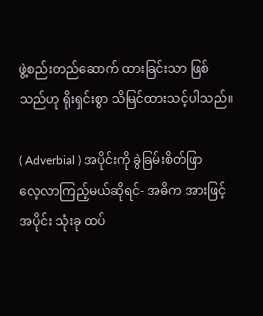ဖွဲ့စည်းတည်ဆောက် ထားခြင်းသာ ဖြစ်သည်ဟု ရိုးရှင်းစွာ သိမြင်ထားသင့်ပါသည်။

( Adverbial ) အပိုင်းကို ခွဲခြမ်းစိတ်ဖြာ
လေ့လာကြည့်မယ်ဆိုရင်- အဓိက အားဖြင့် အပိုင်း သုံးခု ထပ်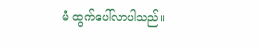မံ ထွက်ပေါ်လာပါသည်။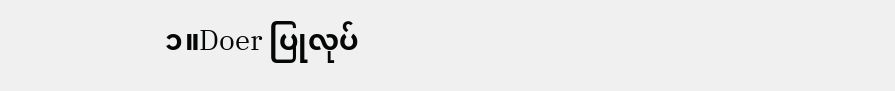၁။Doer ပြုလုပ်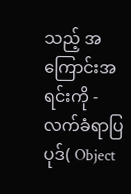သည့် အကြောင်းအရင်းကို -
လက်ခံရာပြပုဒ်( Object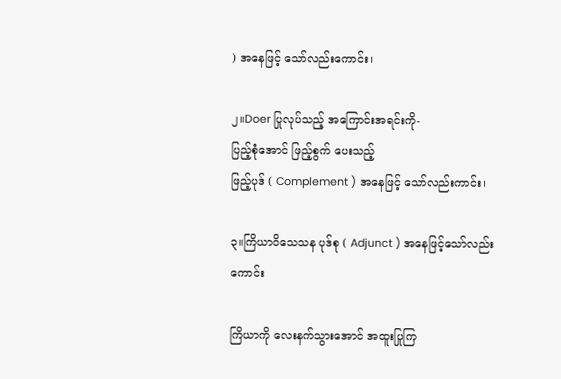) အနေဖြင့် သော်လည်းကောင်း၊

၂။Doer ပြုလုပ်သည့် အကြောင်းအရင်းကို-
ပြည့်စုံအောင် ဖြည့်စွက် ပေးသည့်
ဖြည့်ပုဒ် ( Complement ) အနေဖြင့် သော်လည်းကာင်း၊

၃။ကြိယာဝိသေသန ပုဒ်စု ( Adjunct ) အနေဖြင့်သော်လည်းကောင်း

ကြိယာကို လေးနက်သွားအောင် အထူးပြုကြ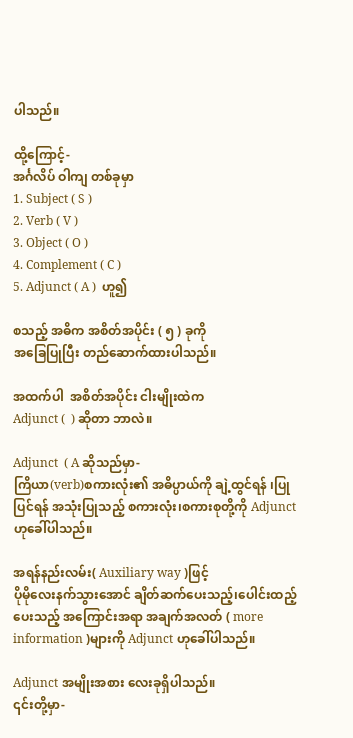ပါသည်။

ထို့ကြောင့်-
အင်္ဂလိပ် ဝါကျ တစ်ခုမှာ
1. Subject ( S )
2. Verb ( V )
3. Object ( O )
4. Complement ( C )
5. Adjunct ( A )  ဟူ၍

စသည့် အဓိက အစိတ်အပိုင်း ( ၅ ) ခုကို
အ‌ခြေပြုပြီး တည်ဆောက်ထားပါသည်။

အထက်ပါ  အစိတ်အပိုင်း ငါးမျိုးထဲက
Adjunct (  ) ဆိုတာ ဘာလဲ။

Adjunct  ( A ဆိုသည်မှာ-
ကြိယာ(verb)စကားလုံး၏ အဓိပ္ပာယ်ကို ချဲ့ထွင်ရန် ၊ပြုပြင်ရန် အသုံးပြုသည့် စကားလုံး၊စကားစုတို့ကို Adjunct ဟုခေါ်ပါသည်။

အရန်နည်းလမ်း( Auxiliary way )ဖြင့်
ပိုမိုလေးနက်သွားအောင် ချိတ်ဆက်ပေးသည့်၊ပေါင်းထည့်ပေးသည့် အကြောင်းအရာ အချက်အလတ် ( more information )များကို Adjunct ဟုခေါ်ပါသည်။

Adjunct အမျိုးအစား လေးခုရှိပါသည်။
၎င်းတို့မှာ-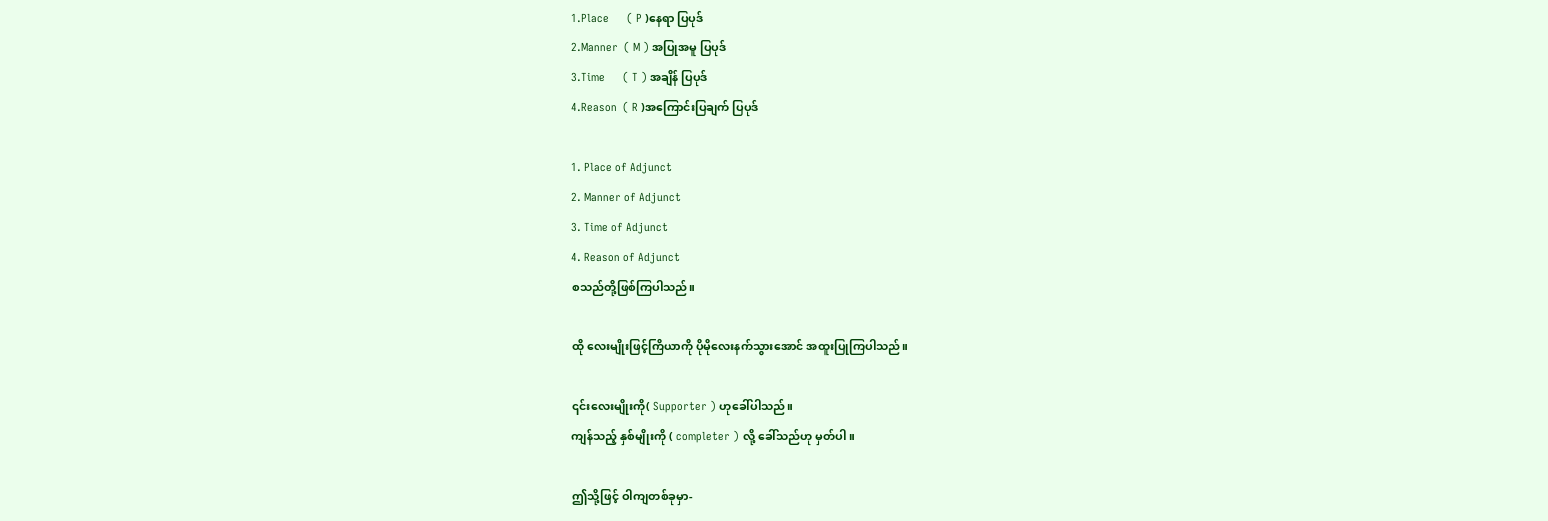1.Place      ( P )နေရာ ပြပုဒ်
2.Manner  ( M ) အပြုအမူ ပြပုဒ်
3.Time      ( T ) အချိန် ပြပုဒ်
4.Reason  ( R )အကြောင်းပြချက် ပြပုဒ်

1. Place of Adjunct
2. Manner of Adjunct
3. Time of Adjunct
4. Reason of Adjunct
စသည်တို့ဖြစ်ကြပါသည်။

ထို လေးမျိုးဖြင့်ကြိယာကို ‌‌‌‌‌‌‌‌‌‌‌‌‌‌‌‌‌‌‌‌ပိုမိုလေးနက်သွားအောင် အထူးပြုကြပါသည်။

၎င်းလေးမျိုးကို( Supporter ) ဟုခေါ်ပါသည်။
ကျန်သည့် နှစ်မျိုးကို ( completer ) လို့ ခေါ်သည်ဟု မှတ်ပါ။

ဤသို့ဖြင့် ဝါကျတစ်ခုမှာ-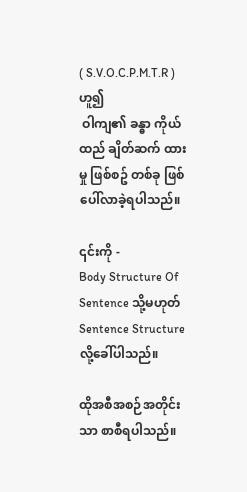( S.V.O.C.P.M.T.R ) ဟူ၍
 ဝါကျ၏ ခန္ဓာ ကိုယ်ထည် ချိတ်ဆက် ထားမှု ဖြစ်စဥ် တစ်ခု ဖြစ်ပေါ်လာခဲ့ရပါသည်။

၎င်းကို -
Body Structure Of Sentence သို့မဟုတ်
Sentence Structure လို့ခေါ်ပါသည်။

ထိုအစီအစဉ်အတိုင်းသာ စာစီရပါသည်။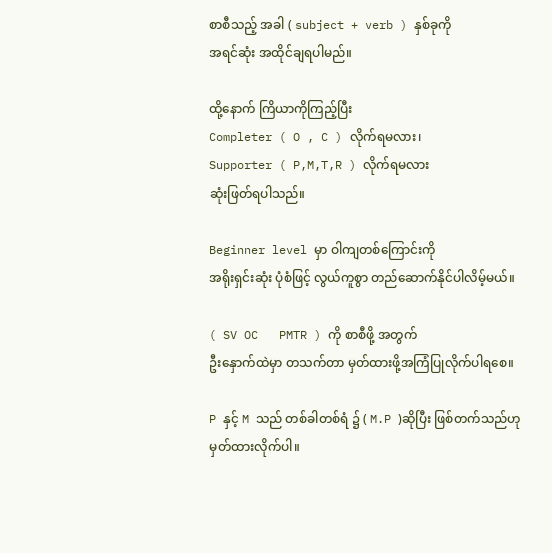စာစီသည့် အခါ ( subject + verb ) နှစ်ခုကို
အရင်ဆုံး အထိုင်ချရပါမည်။

ထို့နောက် ကြိယာကိုကြည့်ပြီး
Completer ( O , C ) လိုက်ရမလား၊
Supporter ( P,M,T,R ) လိုက်ရမလား
ဆုံးဖြတ်ရပါသည်။

Beginner level မှာ ဝါကျတစ်ကြောင်းကို
အရိုးရှင်းဆုံး ပုံစံဖြင့် လွယ်ကူစွာ တည်ဆောက်နိုင်ပါလိမ့်မယ်။

( SV OC   PMTR ) ကို စာစီဖို့ အတွက်
ဦးနှောက်ထဲမှာ တသက်တာ မှတ်ထားဖို့အကြံပြုလိုက်ပါရ‌စေ။

P နှင့် M သည် တစ်ခါတစ်ရံ ၌ ( M.P )ဆိုပြီး ဖြစ်တက်သည်ဟု မှတ်ထားလိုက်ပါ။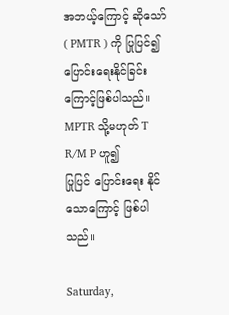အဘယ့်ကြောင့် ဆိုသော်
( PMTR ) ကို ပြုပြင်၍ ပြောင်းရေးနိုင်ခြင်းကြောင့်ဖြစ်ပါသည်။
MPTR သို့မဟုတ် T R/M P ဟူ၍
ပြုပြင် ပြောင်းရေး နိုင်သောကြောင့် ဖြစ်ပါသည်။

Saturday,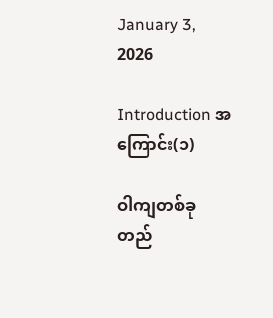January 3, 2026

Introduction အကြောင်း(၁)

ဝါကျတစ်ခု တည်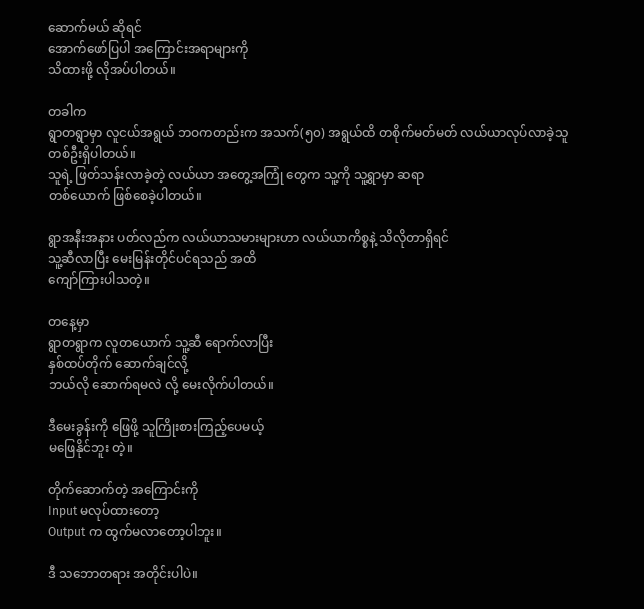ဆောက်မယ် ဆိုရင်
အောက်ဖော်ပြပါ အကြောင်းအရာများကို
သိထားဖို့ လိုအပ်ပါတယ်။

တခါက
ရွာတရွာမှာ လူငယ်အရွယ် ဘဝကတည်းက အသက်(၅၀) အရွယ်ထိ တစိုက်မတ်မတ် လယ်ယာလုပ်လာခဲ့သူ တစ်ဦးရှိပါတယ်။
သူရဲ့ ဖြတ်သန်းလာခဲ့တဲ့ လယ်ယာ အတွေ့အကြုံ တွေက သူ့ကို သူ့ရွာမှာ ဆရာ
တစ်ယောက် ဖြစ်စေခဲ့ပါတယ်။

ရွာအနီးအနား ပတ်လည်က လယ်ယာသမားများဟာ လယ်ယာကိစ္စနဲ့ သိလိုတာရှိရင်
သူ့ဆီလာပြီး မေးမြန်းတိုင်ပင်ရသည် အထိ
ကျော်ကြားပါသတဲ့။

တနေ့မှာ
ရွာတရွာက လူတယောက် သူ့ဆီ ရောက်လာပြီး
နှစ်ထပ်တိုက် ဆောက်ချင်လို့
ဘယ်လို ဆောက်ရမလဲ လို့ မေးလိုက်ပါတယ်။

ဒီမေးခွန်းကို ဖြေဖို့ သူကြိုးစားကြည့်ပေမယ့်
မဖြေနိုင်ဘူး တဲ့။

တိုက်ဆောက်တဲ့ အကြောင်းကို
Input မလုပ်ထားတော့
Output က ထွက်မလာတော့ပါဘူး။

ဒီ သဘောတရား အတိုင်းပါပဲ။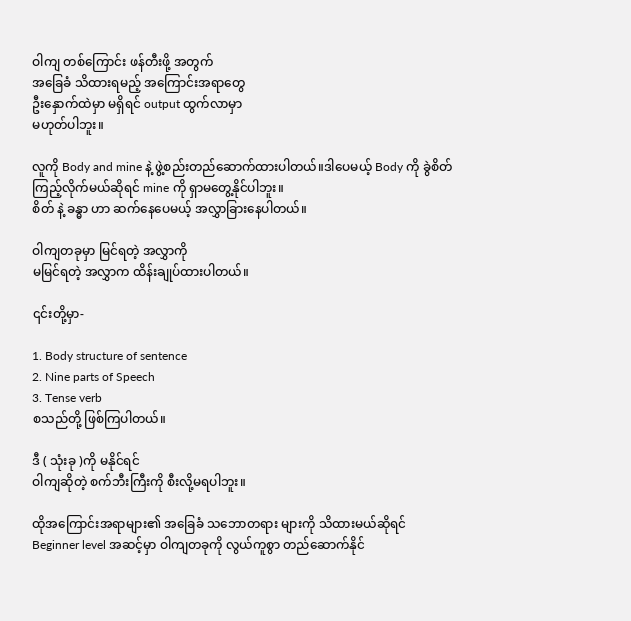ဝါကျ တစ်ကြောင်း ဖန်တီးဖို့ အတွက်
အခြေခံ သိထားရမည့် အကြောင်းအရာတွေ
ဦးနှောက်ထဲမှာ မရှိရင် output ထွက်လာမှာ
မဟုတ်ပါဘူး။

လူကို Body and mine နဲ့ ဖွဲ့စည်းတည်ဆောက်ထားပါတယ်။ဒါ‌ပေမယ့် Body ကို ခွဲစိတ်ကြည့်လိုက်မယ်ဆိုရင် mine ကို ရှာမတွေ့နိုင်ပါဘူး။
စိတ် နဲ့ ခန္ဓာ ဟာ ဆက်နေပေမယ့် အလွှာခြားနေပါတယ်။

ဝါကျတခုမှာ မြင်ရတဲ့ အလွှာကို
မမြင်ရတဲ့ အလွှာက ထိန်းချုပ်ထားပါတယ်။

၎င်းတို့မှာ-

1. Body structure of sentence
2. Nine parts of Speech
3. Tense verb
စသည်တို့ ဖြစ်ကြပါတယ်။

ဒီ ( သုံးခု )ကို မနိုင်ရင်
ဝါကျဆိုတဲ့ စက်ဘီးကြီးကို စီးလို့မရပါဘူး။

ထိုအကြောင်းအရာများ၏ အခြေခံ သဘောတရား များကို သိထားမယ်ဆိုရင်
Beginner level အဆင့်မှာ ဝါကျတခုကို လွယ်ကူစွာ တည်ဆောက်နိုင်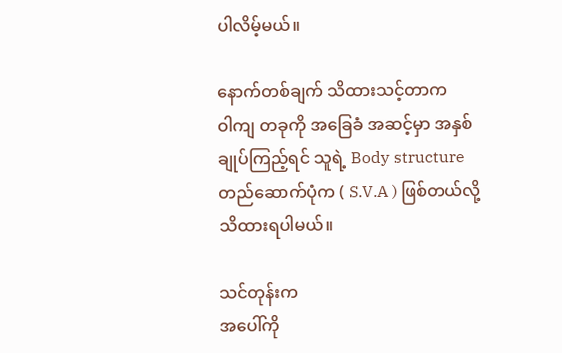ပါလိမ့်မယ်။

နောက်တစ်ချက် သိထားသင့်တာက
ဝါကျ တခုကို အခြေခံ အဆင့်မှာ အနှစ်ချုပ်ကြည့်ရင် သူရဲ့ Body structure တည်ဆောက်ပုံက ( S.V.A ) ဖြစ်တယ်လို့ သိထားရပါမယ်။

သင်တုန်းက
အပေါ်ကို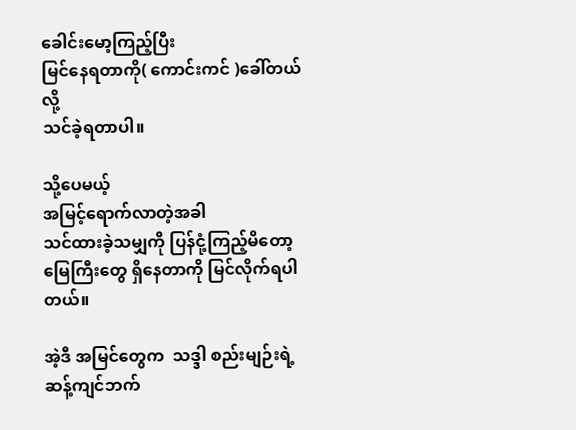ခေါင်းမော့ကြည့်ပြီး
မြင်နေရတာကို( ကောင်းကင် )ခေါ်တယ်လို့
သင်ခဲ့ရတာပါ။

သို့ပေမယ့်
အမြင့်ရောက်လာတဲ့အခါ
သင်ထားခဲ့သမျှကို ပြန်ငုံ့ကြည့်မိတော့
မြေကြီးတွေ ရှိနေတာကို မြင်လိုက်ရပါတယ်။

အဲ့ဒီ အမြင်တွေက  သဒ္ဒါ စည်းမျဉ်းရဲ့ ဆန့်ကျင်ဘက်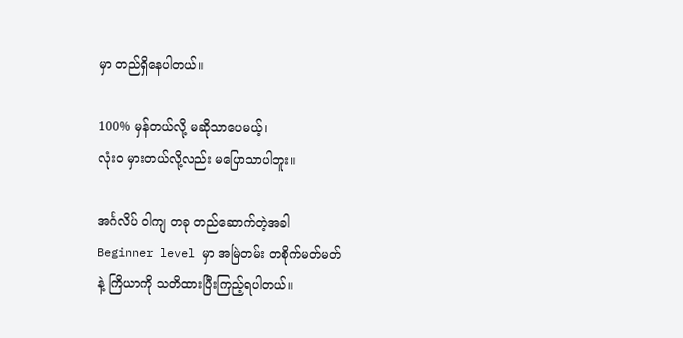မှာ တည်ရှိနေပါတယ်။

100% မှန်တယ်လို့ မဆိုသာပေမယ့်၊
လုံးဝ မှားတယ်လို့လည်း မပြောသာပါဘူး။

အင်္ဂလိပ် ဝါကျ တခု တည်ဆောက်တဲ့အခါ
Beginner level မှာ အမြဲတမ်း တစိုက်မတ်မတ်
နဲ့ ကြိယာကို သတိထားပြီးကြည့်ရပါတယ်။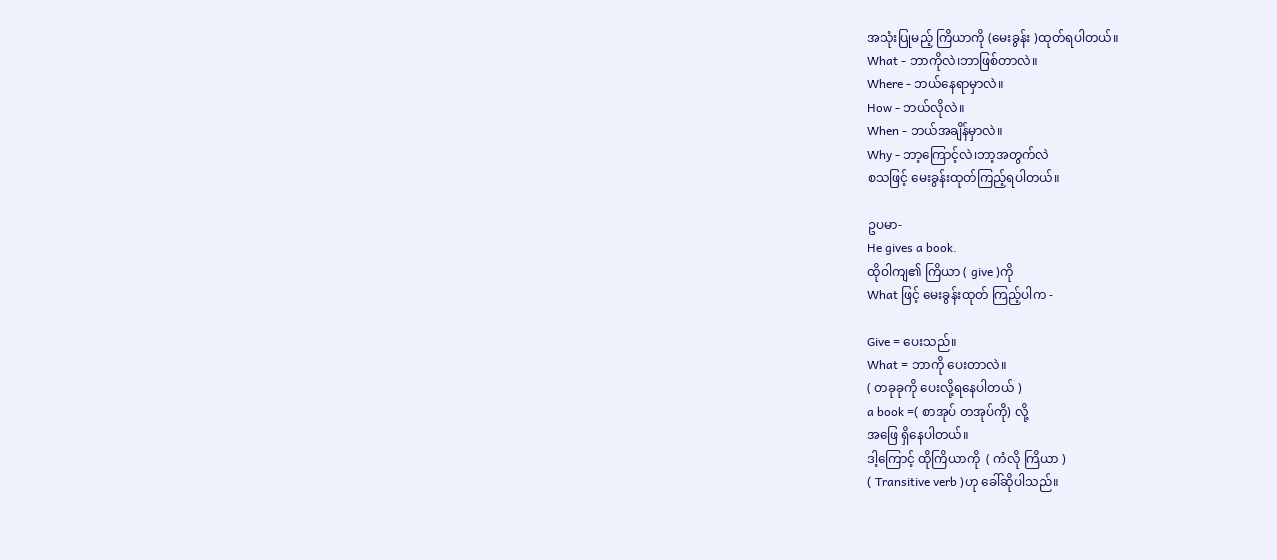အသုံးပြုမည့် ကြိယာကို (မေးခွန်း )ထုတ်ရပါတယ်။
What - ဘာကိုလဲ၊ဘာဖြစ်တာလဲ။
Where - ဘယ်နေရာမှာလဲ။
How - ဘယ်လိုလဲ။
When - ဘယ်အချိန်မှာလဲ။
Why - ဘာ့ကြောင့်လဲ၊ဘာ့အတွက်လဲ
စသဖြင့် မေးခွန်းထုတ်ကြည့်ရပါတယ်။

ဥပမာ-
He gives a book.
ထိုဝါကျ၏ ကြိယာ ( give )ကို
What ဖြင့် မေးခွန်းထုတ် ကြည့်ပါက -

Give = ပေးသည်။
What = ဘာကို ပေးတာလဲ။
( တခုခုကို ပေးလို့ရနေပါတယ် )
a book =( စာအုပ် တအုပ်ကို) လို့
အဖြေ ရှိနေပါတယ်။
ဒါ့ကြောင့် ထိုကြိယာကို  ( ကံလို ကြိယာ )
( Transitive verb )ဟု ခေါ်ဆိုပါသည်။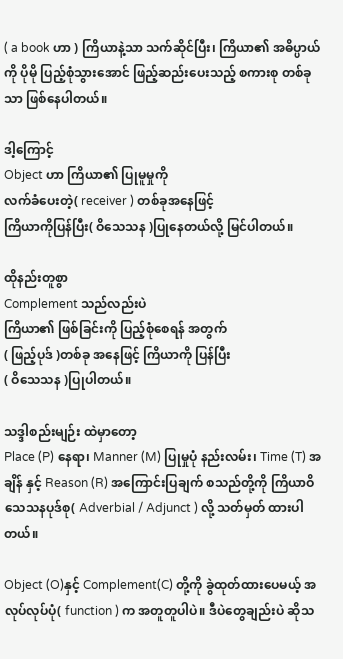( a book ဟာ ) ကြိယာနဲ့သာ သက်ဆိုင်ပြီး၊ ကြိယာ၏ အဓိပ္ပာယ်ကို ပိုမို ပြည့်စုံသွားအောင် ဖြည့်ဆည်းပေးသည့် စကားစု တစ်ခုသာ ဖြစ်နေပါတယ်။

ဒါ့ကြောင့်
Object ဟာ ကြိယာ၏ ပြုမူမှုကို
လက်ခံပေးတဲ့( receiver ) တစ်ခုအနေဖြင့်
ကြိယာကိုပြန်ပြီး( ဝိသေသန )ပြုနေတယ်လို့ မြင်ပါတယ်။

ထိုနည်းတူစွာ
Complement သည်လည်းပဲ
ကြိယာ၏ ဖြစ်ခြင်းကို ပြည့်စုံစေရန် အတွက်
( ဖြည့်ပုဒ် )တစ်ခု အနေဖြင့် ကြိယာကို ပြန်ပြီး
( ဝိသေသန )ပြု‌ပါတယ်။

သဒ္ဒါစည်းမျဉ်း ထဲမှာတော့
Place (P) နေရာ၊ Manner (M) ပြုမှုပုံ နည်းလမ်း၊ Time (T) အချိန် နှင့် Reason (R) အကြောင်းပြချက် စသည်တို့ကို ကြိယာဝိသေသနပုဒ်စု( Adverbial / Adjunct ) လို့ သတ်မှတ် ထားပါတယ်။

Object (O)နှင့် Complement(C) တို့ကို ခွဲထုတ်ထားပေမယ့် အလုပ်လုပ်ပုံ( function ) က အတူတူပါပဲ။ ဒီပဲတွေချည်းပဲ ဆိုသ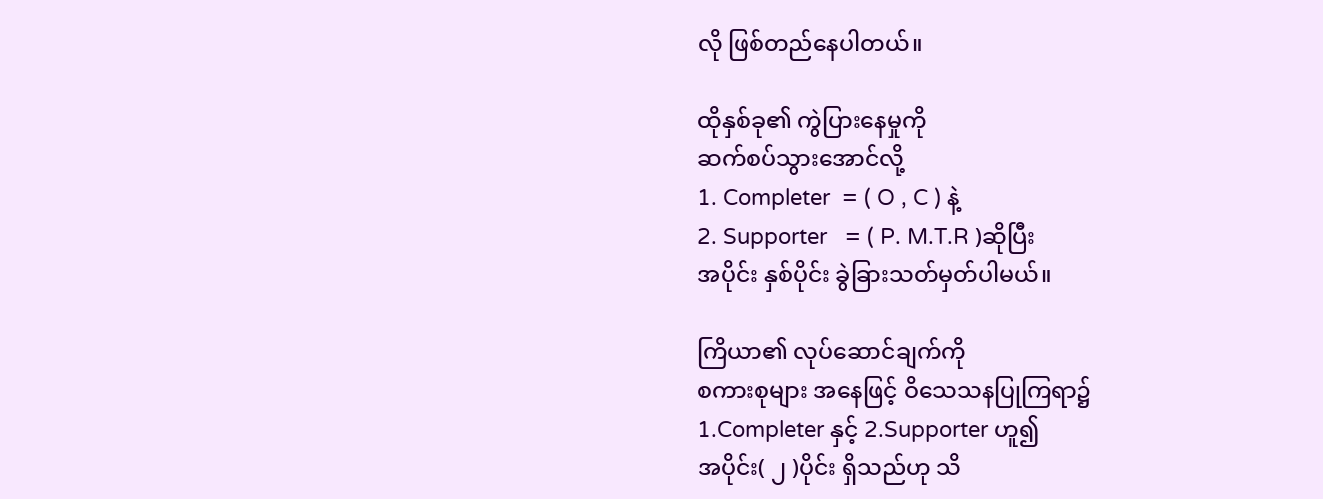လို ဖြစ်တည်နေပါတယ်။

ထိုနှစ်ခု၏ ကွဲပြားနေမှုကို
ဆက်စပ်သွားအောင်လို့
1. Completer  = ( O , C ) နဲ့
2. Supporter   = ( P. M.T.R )ဆိုပြီး
အပိုင်း နှစ်ပိုင်း ခွဲခြားသတ်မှတ်ပါမယ်။

ကြိယာ၏ လုပ်ဆောင်ချက်ကို
စကားစုများ အနေဖြင့် ဝိသေသနပြုကြရာ၌
1.Completer နှင့် 2.Supporter ဟူ၍
အပိုင်း( ၂ )ပိုင်း ရှိသည်ဟု သိ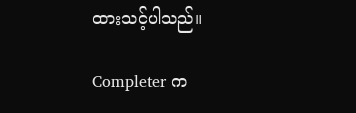ထားသင့်ပါသည်။

Completer က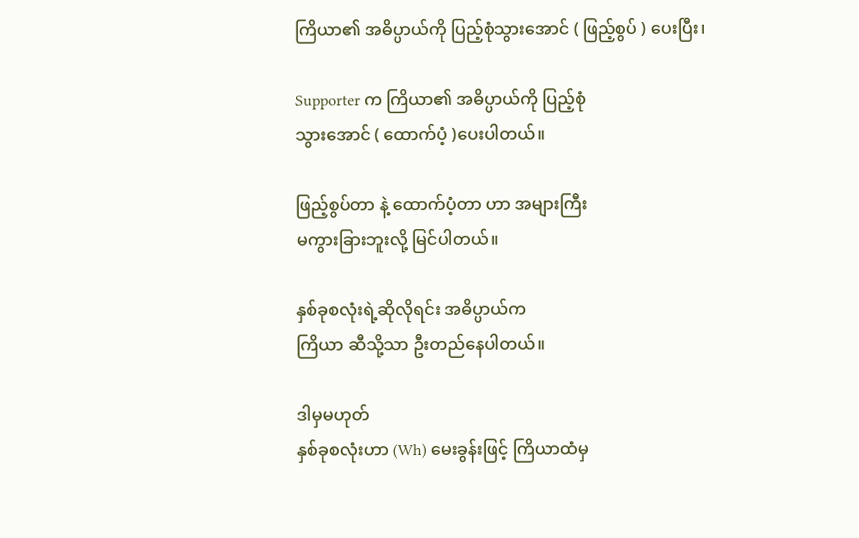ကြိယာ၏ အဓိပ္ပာယ်ကို ပြည့်စုံသွားအောင် ( ဖြည့်စွပ် ) ပေးပြီး၊

Supporter က ကြိယာ၏ အဓိပ္ပာယ်ကို ပြည့်စုံ
သွားအောင် ( ထောက်ပံ့ )ပေးပါတယ်။

ဖြည့်စွပ်တာ နဲ့ ထောက်ပံ့တာ ဟာ အများကြီး
မကွားခြားဘူးလို့ မြင်ပါတယ်။

နှစ်ခုစလုံးရဲ့ဆိုလိုရင်း အဓိပ္ပာယ်က
ကြိယာ ဆီသို့သာ ဦးတည်နေပါတယ်။

ဒါမှမဟုတ်
နှစ်ခုစလုံးဟာ (Wh) မေးခွန်းဖြင့် ကြိယာထံမှ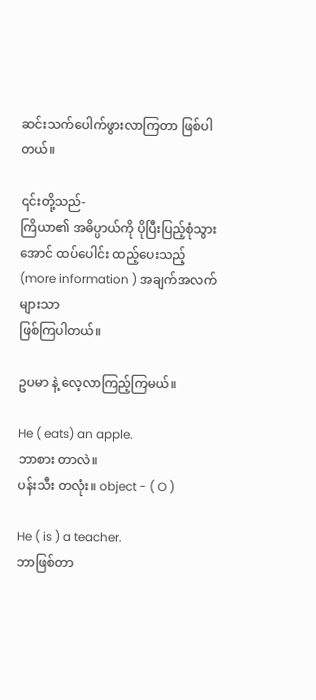ဆင်းသက်ပေါက်ဖွားလာကြတာ ဖြစ်ပါတယ်။

၎င်းတို့သည်-
ကြိယာ၏ အဓိပ္ပာယ်ကို ပိုပြီးပြည့်စုံသွားအောင် ထပ်ပေါင်း ထည့်‌ပေးသည့်
(more information ) အချက်အလက်များသာ
ဖြစ်ကြပါတယ်။

ဥပမာ နဲ့ လေ့လာကြည့်ကြမယ်။

He ( eats) an apple.
ဘာစား တာလဲ။
ပန်းသီး တလုံး။ object - ( O )

He ( is ) a teacher.
ဘာဖြစ်တာ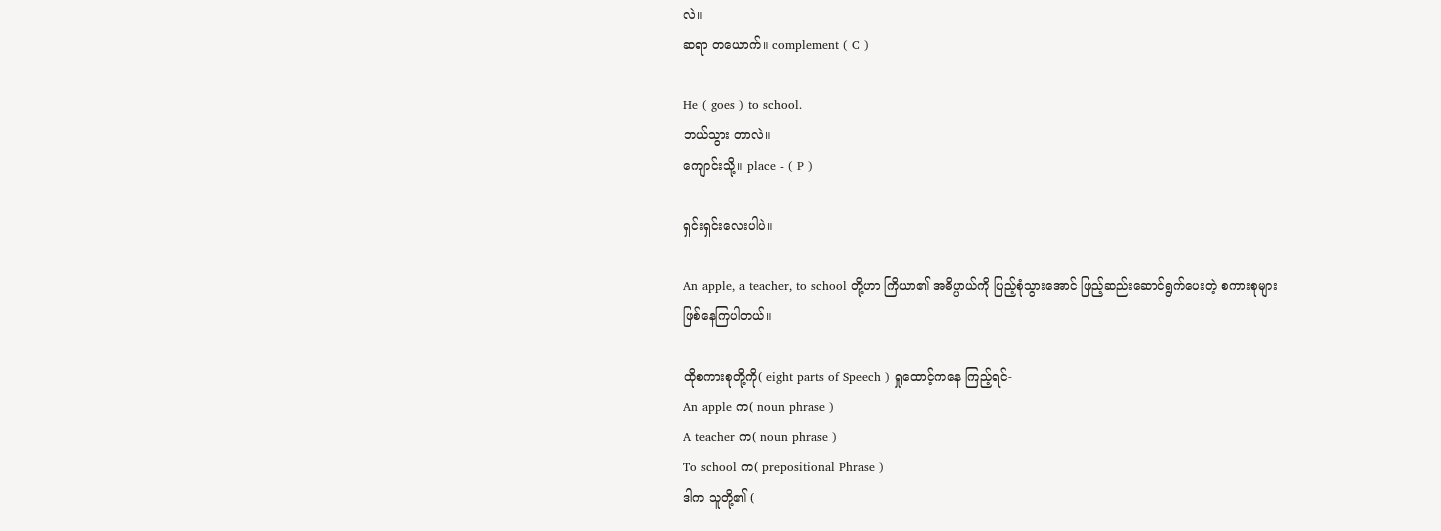လဲ။
ဆရာ တယောက်။ complement ( C )

He ( goes ) to school.
ဘယ်သွား တာလဲ။
ကျောင်းသို့။ place - ( P )

ရှင်းရှင်းလေးပါပဲ။

An apple, a teacher, to school တို့ဟာ ကြိယာ၏ အဓိပ္ပာယ်ကို ပြည့်စုံသွားအောင် ဖြည့်ဆည်းဆောင်ရွက်ပေးတဲ့ စကားစုများ
ဖြစ်‌နေကြပါတယ်။

ထိုစကားစုတို့ကို( eight parts of Speech ) ရှုထောင့်ကနေ ကြည့်ရင်-
An apple က( noun phrase )
A teacher က( noun phrase )
To school က( prepositional Phrase )
ဒါက သူတို့၏ (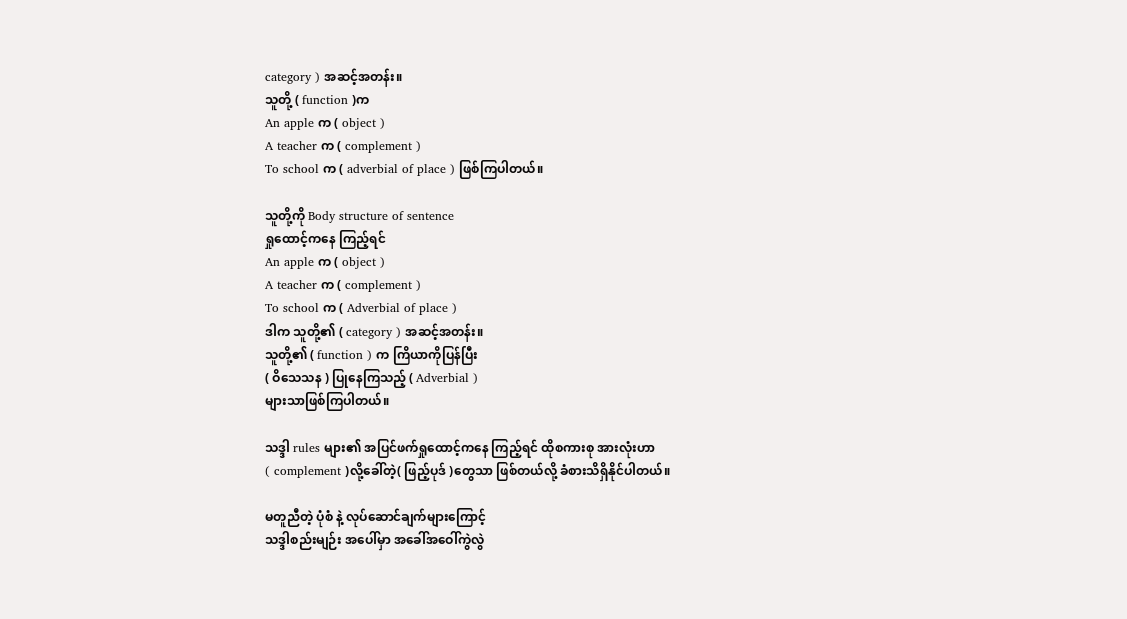category ) အဆင့်အတန်း။
သူတို့ ( function )က
An apple က ( object )
A teacher က ( complement )
To school က ( adverbial of place ) ဖြစ်ကြပါတယ်။

သူတို့ကို Body structure of sentence
ရှုထောင့်ကနေ ကြည့်ရင်
An apple က ( object )
A teacher က ( complement )
To school က ( Adverbial of place )
ဒါက သူတို့၏ ( category ) အဆင့်အတန်း။
သူတို့၏ ( function ) က ကြိယာကိုပြန်ပြီး
( ဝိသေသန ) ပြုနေကြသည့် ( Adverbial )
များသာဖြစ်ကြပါတယ်။

သဒ္ဒါ rules များ၏ အပြင်ဖက်ရှုထောင့်ကနေ ကြည့်ရင် ထိုစကားစု အားလုံးဟာ
( complement )လို့ခေါ်တဲ့( ဖြည့်ပုဒ် )တွေသာ ဖြစ်တယ်လို့ ခံစားသိရှိနိုင်ပါတယ်။

မတူညီတဲ့ ပုံစံ နဲ့ လုပ်ဆောင်ချက်များကြောင့်
သဒ္ဒါစည်းမျဉ်း အပေါ်မှာ အခေါ်အဝေါ်ကွဲလွဲ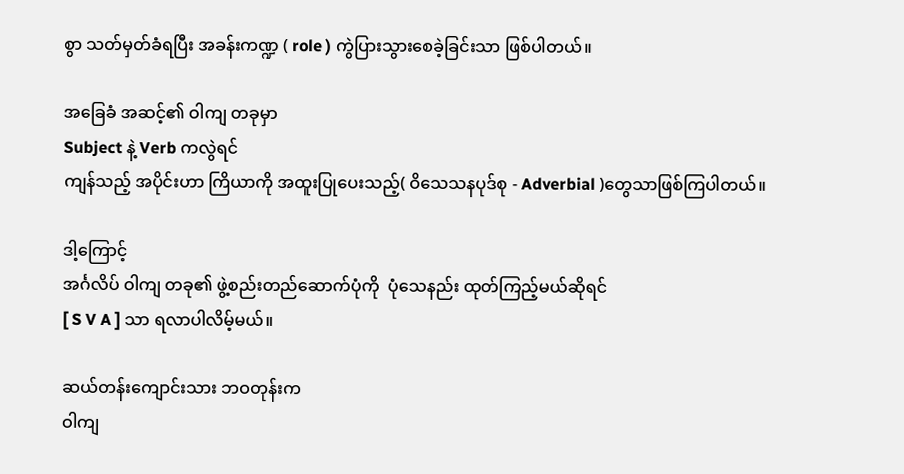စွာ သတ်မှတ်ခံရပြီး အခန်းကဏ္ဍ ( role ) ကွဲပြားသွားစေခဲ့ခြင်းသာ ဖြစ်ပါတယ်။

အခြေခံ အဆင့်၏ ဝါကျ တခုမှာ
Subject နဲ့ Verb ကလွဲရင်
ကျန်သည့် အပိုင်းဟာ ကြိယာကို အထူးပြုပေး‌သည့်( ဝိသေသနပုဒ်စု - Adverbial )တွေသာဖြစ်ကြပါတယ်။

ဒါ့ကြောင့်
အင်္ဂလိပ် ဝါကျ တခု၏ ဖွဲ့စည်းတည်ဆောက်ပုံကို  ပုံသေနည်း ထုတ်ကြည့်မယ်ဆိုရင်
[ S V A ] သာ ရလာပါလိမ့်မယ်။

ဆယ်တန်းကျောင်းသား ဘဝတုန်းက
ဝါကျ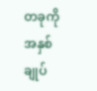တခုကို အနှစ်ချုပ်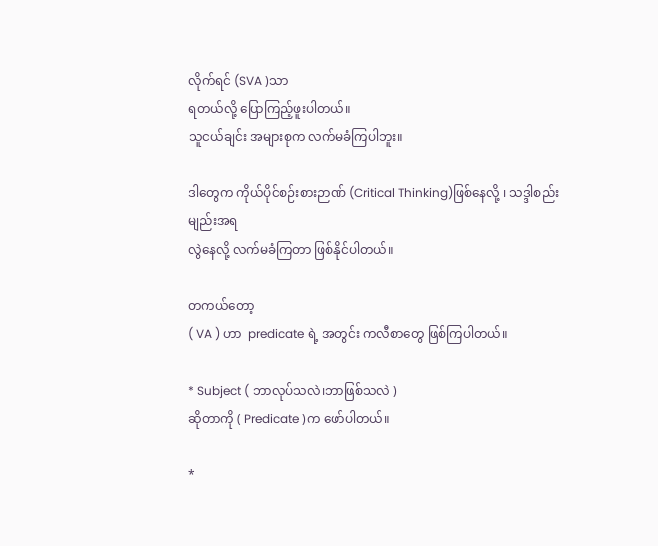လိုက်ရင် (SVA )သာ
ရတယ်လို့ ပြောကြည့်ဖူးပါတယ်။
သူငယ်ချင်း အများစုက လက်မခံကြပါဘူး။

ဒါတွေက ကိုယ်ပိုင်စဉ်းစားဉာဏ် (Critical Thinking)ဖြစ်နေလို့ ၊ သဒ္ဒါစည်းမျည်းအရ
လွဲနေလို့ လက်မခံကြတာ ဖြစ်နိုင်ပါတယ်။

တကယ်တော့
( VA ) ဟာ  predicate ရဲ့ အတွင်း ကလီစာတွေ ဖြစ်ကြပါတယ်။

* Subject ( ဘာလုပ်သလဲ၊ဘာဖြစ်သလဲ )
ဆိုတာကို ( Predicate )က ဖော်‌ပါတယ်။

*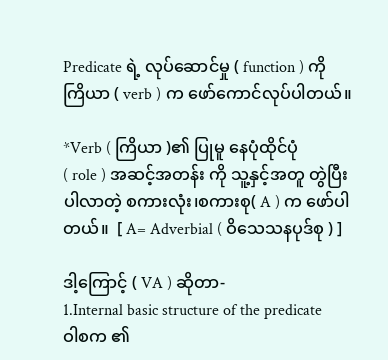Predicate ရဲ့ လုပ်ဆောင်မှု ( function ) ကို
ကြိယာ ( verb ) က ဖော်ကောင်လုပ်ပါတယ်။

*Verb ( ကြိယာ )၏ ပြုမူ နေပုံထိုင်ပုံ
( role ) အဆင့်အတန်း ကို သူ့နှင့်အတူ တွဲပြီးပါလာတဲ့ စကားလုံး၊စကားစု( A ) က ဖော်ပါတယ်။  [ A= Adverbial ( ဝိသေသနပုဒ်စု ) ]

ဒါ့ကြောင့် ( VA ) ဆိုတာ-
1.Internal basic structure of the predicate
ဝါစက ၏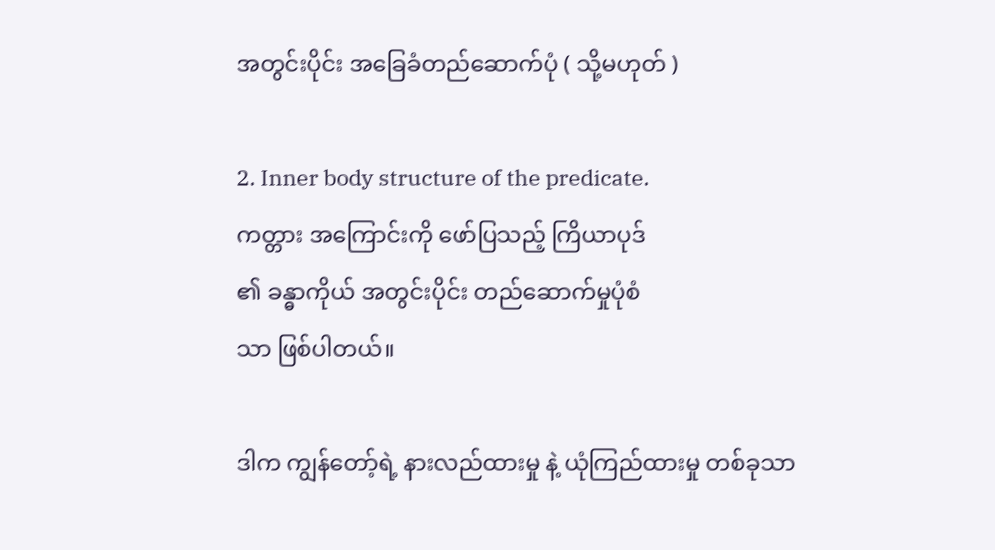အတွင်းပိုင်း အခြေခံတည်ဆောက်ပုံ ( သို့မဟုတ် )

2. Inner body structure of the predicate.
ကတ္တား အကြောင်းကို ဖော်ပြသည့် ကြိယာပုဒ်
၏ ခန္ဓာကိုယ် အတွင်းပိုင်း တည်ဆောက်မှုပုံစံ
သာ ဖြစ်ပါတယ်။

ဒါက ကျွန်တော့်ရဲ့ နားလည်ထားမှု နဲ့ ယုံကြည်ထားမှု တစ်ခုသာ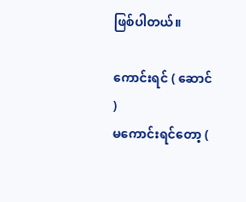ဖြစ်ပါတယ်။

ကောင်းရင် ( ဆောင် )
မကောင်းရင်တော့ (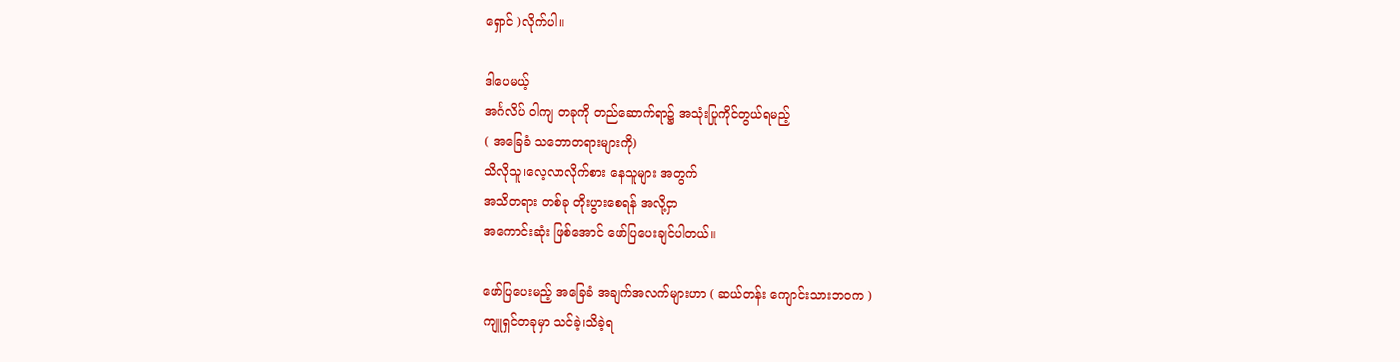ရှောင် )လိုက်ပါ။

ဒါပေမယ့်
အင်္ဂလိပ် ဝါကျ တခုကို တည်ဆောက်ရာ၌ အသုံးပြုကိုင်တွယ်ရမည့်
( အခြေခံ သဘောတရားများကို)
သိလိုသူ၊လေ့လာလိုက်စား နေသူများ အတွက်
အသိတရား တစ်ခု တိုးပွားစေရန် အလို့ငှာ
အကောင်းဆုံး ဖြစ်အောင် ဖော်ပြပေးချင်ပါတယ်။

ဖော်ပြပေးမည့် အခြေခံ အချက်အလက်များဟာ ( ဆယ်တန်း ကျောင်းသားဘဝက )
ကျူရှင်တခုမှာ သင်ခဲ့၊သိခဲ့ရ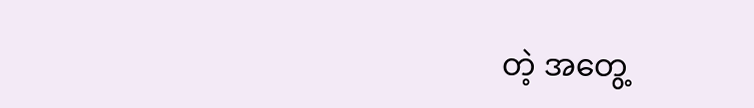တဲ့ အတွေ့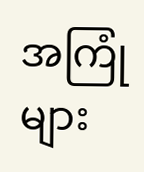အကြုံများ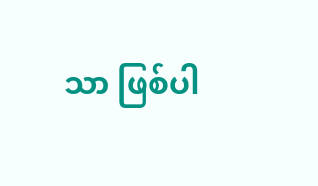သာ ဖြစ်ပါ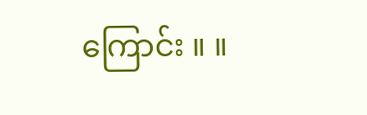ကြောင်း ။ ။